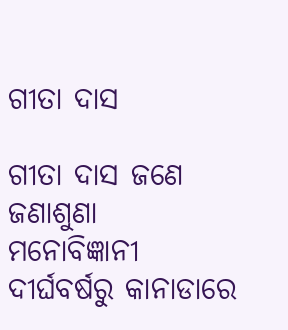ଗୀତା ଦାସ

ଗୀତା ଦାସ ଜଣେ ଜଣାଶୁଣା ମନୋବିଜ୍ଞାନୀ ଦୀର୍ଘବର୍ଷରୁ କାନାଡାରେ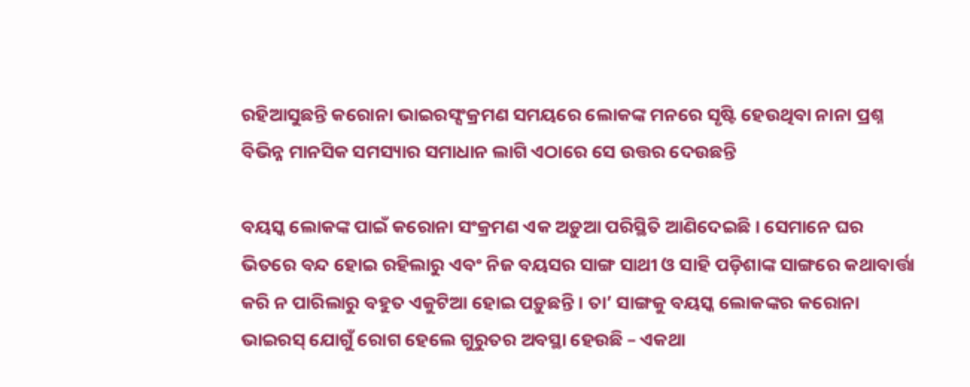ରହିଆସୁଛନ୍ତି କରୋନା ଭାଇରସ୍ସଂକ୍ରମଣ ସମୟରେ ଲୋକଙ୍କ ମନରେ ସୃଷ୍ଟି ହେଉଥିବା ନାନା ପ୍ରଶ୍ନ ବିଭିନ୍ନ ମାନସିକ ସମସ୍ୟାର ସମାଧାନ ଲାଗି ଏଠାରେ ସେ ଉତ୍ତର ଦେଉଛନ୍ତି

ବୟସ୍କ ଲୋକଙ୍କ ପାଇଁ କରୋନା ସଂକ୍ରମଣ ଏକ ଅଡ଼ୁଆ ପରିସ୍ଥିତି ଆଣିଦେଇଛି। ସେମାନେ ଘର ଭିତରେ ବନ୍ଦ ହୋଇ ରହିଲାରୁ ଏବଂ ନିଜ ବୟସର ସାଙ୍ଗ ସାଥୀ ଓ ସାହି ପଡ଼ିଶାଙ୍କ ସାଙ୍ଗରେ କଥାବାର୍ତ୍ତା କରି ନ ପାରିଲାରୁ ବହୁତ ଏକୁଟିଆ ହୋଇ ପଡ଼ୁଛନ୍ତି। ତା’ ସାଙ୍ଗକୁ ବୟସ୍କ ଲୋକଙ୍କର କରୋନା ଭାଇରସ୍ ଯୋଗୁଁ ରୋଗ ହେଲେ ଗୁରୁତର ଅବସ୍ଥା ହେଉଛି – ଏକଥା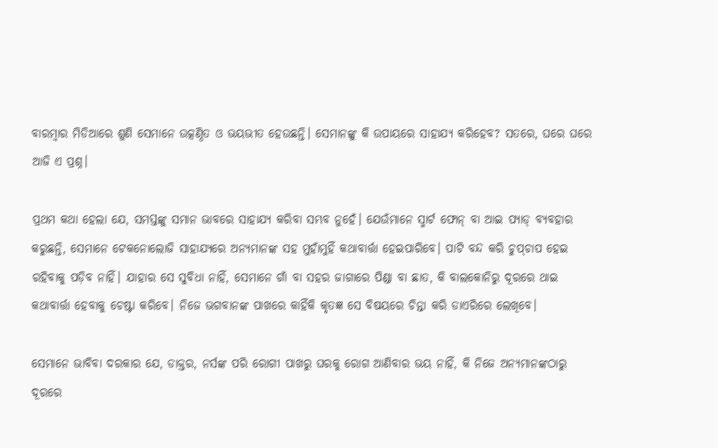ବାରମ୍ବାର ମିଡିଆରେ ଶୁଣି ସେମାନେ ଉତ୍କଣ୍ଠିତ ଓ ଭୟଭୀତ ହେଉଛନ୍ତି। ସେମାନଙ୍କୁ କି ଉପାୟରେ ସାହାଯ୍ୟ କରିହେବ? ସତରେ, ଘରେ ଘରେ ଆଜି ଏ ପ୍ରଶ୍ନ।

ପ୍ରଥମ କଥା ହେଲା ଯେ, ସମସ୍ତଙ୍କୁ ସମାନ ଭାବରେ ସାହାଯ୍ୟ କରିବା ସମ୍ଭବ ନୁହେଁ। ଯେଉଁମାନେ ସ୍ମାର୍ଟ ଫୋନ୍‌ ବା ଆଇ ପ୍ୟାଡ୍‌ ବ୍ୟବହାର କରୁଛନ୍ତି, ସେମାନେ ଟେକନୋଲୋଜି ସାହାଯ୍ୟରେ ଅନ୍ୟମାନଙ୍କ ସହ ମୁହାଁମୁହିଁ କଥାବାର୍ତ୍ତା ହେଇପାରିବେ। ପାଟି ବନ୍ଦ କରି ଚୁପ୍‌ଚାପ ହେଇ ରହିବାକୁ ପଡ଼ିବ ନାହିଁ। ଯାହାର ସେ ସୁବିଧା ନାହିଁ, ସେମାନେ ଗାଁ ବା ସହର ଜାଗାରେ ପିଣ୍ଡା ବା ଛାତ, କି ବାଲକୋନିରୁ ଦୂରରେ ଥାଇ କଥାବାର୍ତ୍ତା ହେବାକୁ ଚେଷ୍ଟା କରିବେ। ନିଜେ ଭଗବାନଙ୍କ ପାଖରେ କାହିଁକି କୃତଜ୍ଞ ସେ ବିଷୟରେ ଚିନ୍ତା କରି ଡାଏରିରେ ଲେଖିବେ।

ସେମାନେ ଭାବିବା ଦରକାର ଯେ, ଡାକ୍ତର, ନର୍ସଙ୍କ ପରି ରୋଗୀ ପାଖରୁ ଘରକୁ ରୋଗ ଆଣିବାର ଭୟ ନାହିଁ, କି ନିଜେ ଅନ୍ୟମାନଙ୍କଠାରୁ ଦୂରରେ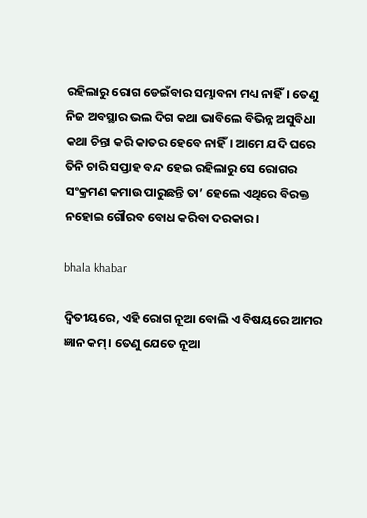ରହିଲାରୁ ରୋଗ ଡେଇଁବାର ସମ୍ଭାବନା ମଧ୍ୟ ନାହିଁ। ତେଣୁ ନିଜ ଅବସ୍ଥାର ଭଲ ଦିଗ କଥା ଭାବିଲେ ବିଭିନ୍ନ ଅସୁବିଧା କଥା ଚିନ୍ତା କରି କାତର ହେବେ ନାହିଁ। ଆମେ ଯଦି ଘରେ ତିନି ଚାରି ସପ୍ତାହ ବନ୍ଦ ହେଇ ରହିଲାରୁ ସେ ରୋଗର ସଂକ୍ରମଣ କମାଉ ପାରୁଛନ୍ତି ତା’ ହେଲେ ଏଥିରେ ବିରକ୍ତ ନହୋଇ ଗୌରବ ବୋଧ କରିବା ଦରକାର।

bhala khabar

ଦ୍ଵିତୀୟରେ, ଏହି ରୋଗ ନୂଆ ବୋଲି ଏ ବିଷୟରେ ଆମର ଜ୍ଞାନ କମ୍। ତେଣୁ ଯେତେ ନୂଆ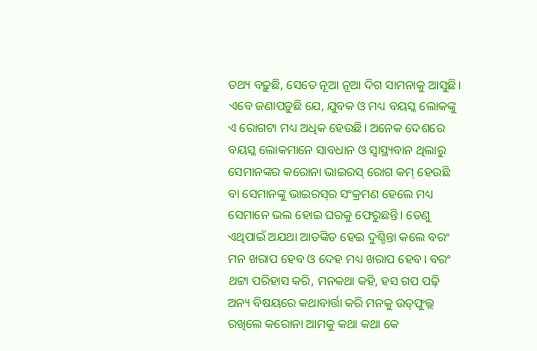ତଥ୍ୟ ବଢ଼ୁଛି, ସେତେ ନୂଆ ନୂଆ ଦିଗ ସାମନାକୁ ଆସୁଛି। ଏବେ ଜଣାପଡ଼ୁଛି ଯେ, ଯୁବକ ଓ ମଧ୍ୟ ବୟସ୍କ ଲୋକଙ୍କୁ ଏ ରୋଗଟା ମଧ୍ୟ ଅଧିକ ହେଉଛି। ଅନେକ ଦେଶରେ ବୟସ୍କ ଲୋକମାନେ ସାବଧାନ ଓ ସ୍ଵାସ୍ଥ୍ୟବାନ ଥିଲାରୁ ସେମାନଙ୍କର କରୋନା ଭାଇରସ୍ ରୋଗ କମ୍ ହେଉଛି ବା ସେମାନଙ୍କୁ ଭାଇରସ୍‌ର ସଂକ୍ରମଣ ହେଲେ ମଧ୍ୟ ସେମାନେ ଭଲ ହୋଇ ଘରକୁ ଫେରୁଛନ୍ତି। ତେଣୁ ଏଥିପାଇଁ ଅଯଥା ଆତଙ୍କିତ ହେଇ ଦୁଶ୍ଚିନ୍ତା କଲେ ବରଂ ମନ ଖରାପ ହେବ ଓ ଦେହ ମଧ୍ୟ ଖରାପ ହେବ। ବରଂ ଥଟ୍ଟା ପରିହାସ କରି, ମନକଥା କହି, ହସ ଗପ ପଢ଼ି ଅନ୍ୟ ବିଷୟରେ କଥାବାର୍ତ୍ତା କରି ମନକୁ ଉତ୍‌ଫୁଲ୍ଲ ରଖିଲେ କରୋନା ଆମକୁ କଥା କଥା କେ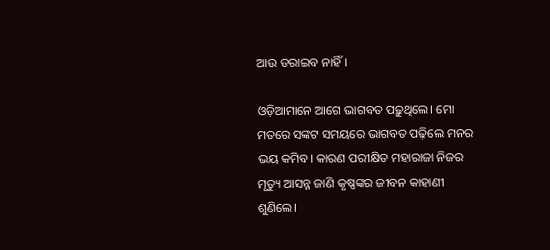ଆଉ ଡରାଇବ ନାହିଁ।

ଓଡ଼ିଆମାନେ ଆଗେ ଭାଗବତ ପଢ଼ୁଥିଲେ। ମୋ ମତରେ ସଙ୍କଟ ସମୟରେ ଭାଗବତ ପଢ଼ିଲେ ମନର ଭୟ କମିବ। କାରଣ ପରୀକ୍ଷିତ ମହାରାଜା ନିଜର ମୃତ୍ୟୁ ଆସନ୍ନ ଜାଣି କୃଷ୍ଣଙ୍କର ଜୀବନ କାହାଣୀ ଶୁଣିଲେ।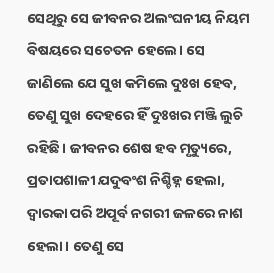ସେଥିରୁ ସେ ଜୀବନର ଅଲଂଘନୀୟ ନିୟମ ବିଷୟରେ ସଚେତନ ହେଲେ। ସେ ଜାଣିଲେ ଯେ ସୁଖ କମିଲେ ଦୁଃଖ ହେବ, ତେଣୁ ସୁଖ ଦେହରେ ହିଁ ଦୁଃଖର ମଞ୍ଜି ଲୁଚି ରହିଛି। ଜୀବନର ଶେଷ ହବ ମୃତ୍ୟୁରେ, ପ୍ରତାପଶାଳୀ ଯଦୁବଂଶ ନିଶ୍ଚିହ୍ନ ହେଲା, ଦ୍ଵାରକା ପରି ଅପୂର୍ବ ନଗରୀ ଜଳରେ ନାଶ ହେଲା। ତେଣୁ ସେ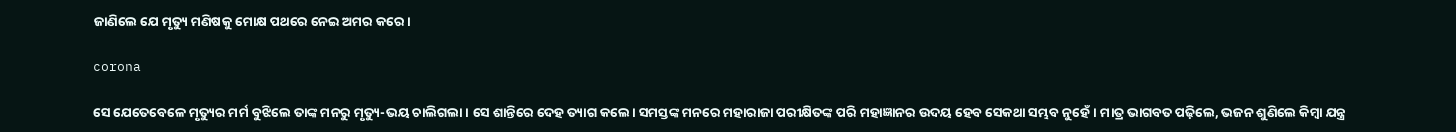ଜାଣିଲେ ଯେ ମୃତ୍ୟୁ ମଣିଷକୁ ମୋକ୍ଷ ପଥରେ ନେଇ ଅମର କରେ।

corona

ସେ ଯେତେବେଳେ ମୃତ୍ୟୁର ମର୍ମ ବୁଝିଲେ ତାଙ୍କ ମନରୁ ମୃତ୍ୟୁ-ଭୟ ଚାଲିଗଲା। ସେ ଶାନ୍ତିରେ ଦେହ ତ୍ୟାଗ କଲେ। ସମସ୍ତଙ୍କ ମନରେ ମହାରାଜା ପରୀକ୍ଷିତଙ୍କ ପରି ମହାଜ୍ଞାନର ଉଦୟ ହେବ ସେକଥା ସମ୍ଭବ ନୁହେଁ। ମାତ୍ର ଭାଗବତ ପଢ଼ିଲେ, ଭଜନ ଶୁଣିଲେ କିମ୍ବା ଯନ୍ତ୍ର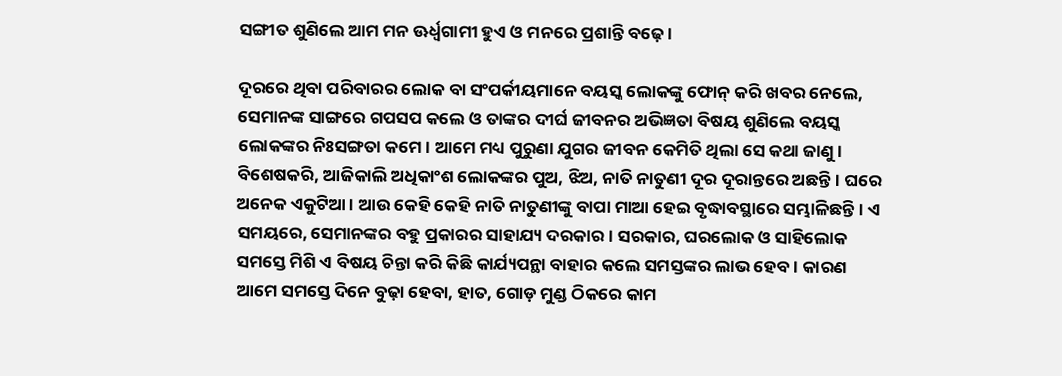ସଙ୍ଗୀତ ଶୁଣିଲେ ଆମ ମନ ଊର୍ଧ୍ଵଗାମୀ ହୁଏ ଓ ମନରେ ପ୍ରଶାନ୍ତି ବଢ଼େ।

ଦୂରରେ ଥିବା ପରିବାରର ଲୋକ ବା ସଂପର୍କୀୟମାନେ ବୟସ୍କ ଲୋକଙ୍କୁ ଫୋନ୍ କରି ଖବର ନେଲେ, ସେମାନଙ୍କ ସାଙ୍ଗରେ ଗପସପ କଲେ ଓ ତାଙ୍କର ଦୀର୍ଘ ଜୀବନର ଅଭିଜ୍ଞତା ବିଷୟ ଶୁଣିଲେ ବୟସ୍କ ଲୋକଙ୍କର ନିଃସଙ୍ଗତା କମେ। ଆମେ ମଧ୍ୟ ପୁରୁଣା ଯୁଗର ଜୀବନ କେମିତି ଥିଲା ସେ କଥା ଜାଣୁ। ବିଶେଷକରି, ଆଜିକାଲି ଅଧିକାଂଶ ଲୋକଙ୍କର ପୁଅ, ଝିଅ, ନାତି ନାତୁଣୀ ଦୂର ଦୂରାନ୍ତରେ ଅଛନ୍ତି। ଘରେ ଅନେକ ଏକୁଟିଆ। ଆଉ କେହି କେହି ନାତି ନାତୁଣୀଙ୍କୁ ବାପା ମାଆ ହେଇ ବୃଦ୍ଧାବସ୍ଥାରେ ସମ୍ଭାଳିଛନ୍ତି। ଏ ସମୟରେ, ସେମାନଙ୍କର ବହୁ ପ୍ରକାରର ସାହାଯ୍ୟ ଦରକାର। ସରକାର, ଘରଲୋକ ଓ ସାହିଲୋକ ସମସ୍ତେ ମିଶି ଏ ବିଷୟ ଚିନ୍ତା କରି କିଛି କାର୍ଯ୍ୟପନ୍ଥା ବାହାର କଲେ ସମସ୍ତଙ୍କର ଲାଭ ହେବ। କାରଣ ଆମେ ସମସ୍ତେ ଦିନେ ବୁଢ଼ା ହେବା, ହାତ, ଗୋଡ଼ ମୁଣ୍ଡ ଠିକରେ କାମ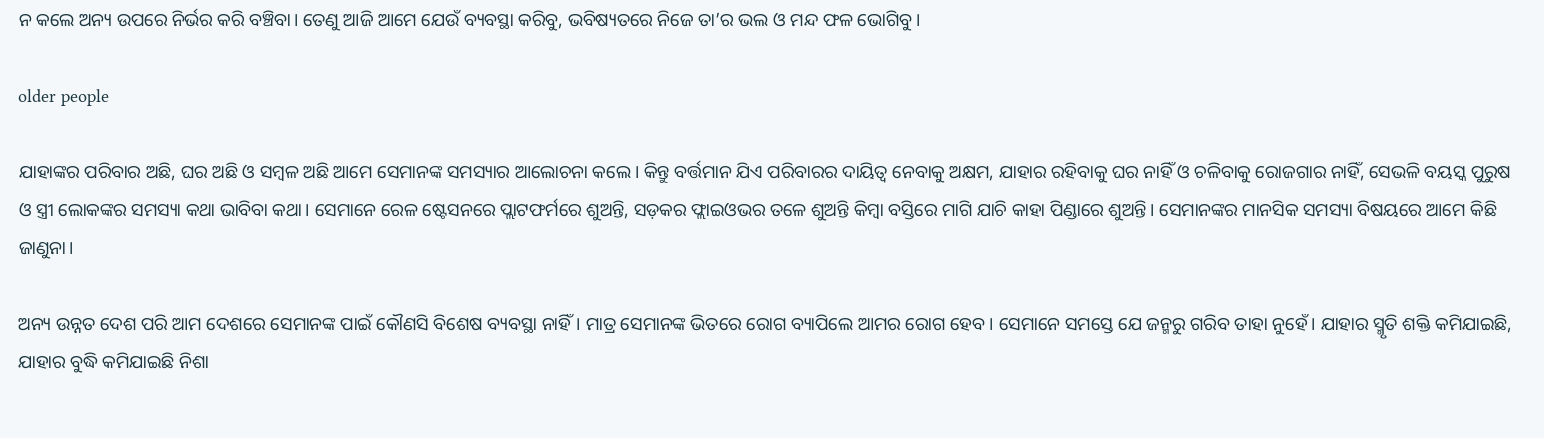ନ କଲେ ଅନ୍ୟ ଉପରେ ନିର୍ଭର କରି ବଞ୍ଚିବା। ତେଣୁ ଆଜି ଆମେ ଯେଉଁ ବ୍ୟବସ୍ଥା କରିବୁ, ଭବିଷ୍ୟତରେ ନିଜେ ତା’ର ଭଲ ଓ ମନ୍ଦ ଫଳ ଭୋଗିବୁ।

older people

ଯାହାଙ୍କର ପରିବାର ଅଛି, ଘର ଅଛି ଓ ସମ୍ବଳ ଅଛି ଆମେ ସେମାନଙ୍କ ସମସ୍ୟାର ଆଲୋଚନା କଲେ। କିନ୍ତୁ ବର୍ତ୍ତମାନ ଯିଏ ପରିବାରର ଦାୟିତ୍ଵ ନେବାକୁ ଅକ୍ଷମ, ଯାହାର ରହିବାକୁ ଘର ନାହିଁ ଓ ଚଳିବାକୁ ରୋଜଗାର ନାହିଁ, ସେଭଳି ବୟସ୍କ ପୁରୁଷ ଓ ସ୍ତ୍ରୀ ଲୋକଙ୍କର ସମସ୍ୟା କଥା ଭାବିବା କଥା। ସେମାନେ ରେଳ ଷ୍ଟେସନରେ ପ୍ଲାଟଫର୍ମରେ ଶୁଅନ୍ତି, ସଡ଼କର ଫ୍ଲାଇଓଭର ତଳେ ଶୁଅନ୍ତି କିମ୍ବା ବସ୍ତିରେ ମାଗି ଯାଚି କାହା ପିଣ୍ଡାରେ ଶୁଅନ୍ତି। ସେମାନଙ୍କର ମାନସିକ ସମସ୍ୟା ବିଷୟରେ ଆମେ କିଛି ଜାଣୁନା।

ଅନ୍ୟ ଉନ୍ନତ ଦେଶ ପରି ଆମ ଦେଶରେ ସେମାନଙ୍କ ପାଇଁ କୌଣସି ବିଶେଷ ବ୍ୟବସ୍ଥା ନାହିଁ। ମାତ୍ର ସେମାନଙ୍କ ଭିତରେ ରୋଗ ବ୍ୟାପିଲେ ଆମର ରୋଗ ହେବ। ସେମାନେ ସମସ୍ତେ ଯେ ଜନ୍ମରୁ ଗରିବ ତାହା ନୁହେଁ। ଯାହାର ସ୍ମୃତି ଶକ୍ତି କମିଯାଇଛି, ଯାହାର ବୁଦ୍ଧି କମିଯାଇଛି ନିଶା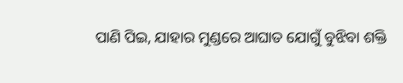ପାଣି ପିଇ, ଯାହାର ମୁଣ୍ଡରେ ଆଘାତ ଯୋଗୁଁ ବୁଝିବା ଶକ୍ତି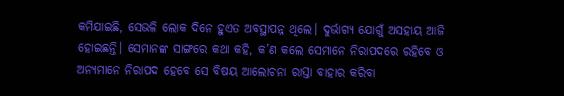କମିଯାଇଛି, ସେଭଳି ଲୋକ ଦିନେ ହୁଏତ ଅବସ୍ଥାପନ୍ନ ଥିଲେ। ଦୁର୍ଭାଗ୍ୟ ଯୋଗୁଁ ଅସହାୟ ଆଜି ହୋଇଛନ୍ତି। ସେମାନଙ୍କ ସାଙ୍ଗରେ କଥା କହି, କ’ଣ କଲେ ସେମାନେ ନିରାପଦରେ ରହିବେ ଓ ଅନ୍ୟମାନେ ନିରାପଦ ହେବେ ସେ ବିଷୟ ଆଲୋଚନା ରାସ୍ତା ବାହାର କରିବା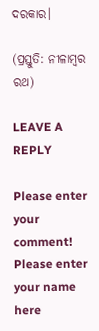ଦରକାର।

(ପ୍ରସ୍ତୁତି: ନୀଳାମ୍ବର ରଥ)

LEAVE A REPLY

Please enter your comment!
Please enter your name here